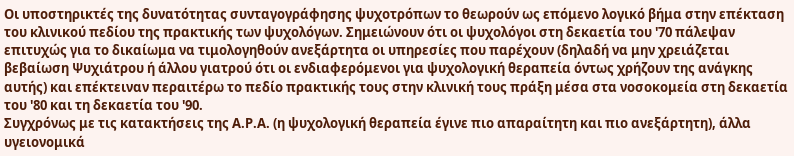Οι υποστηρικτές της δυνατότητας συνταγογράφησης ψυχοτρόπων το θεωρούν ως επόμενο λογικό βήμα στην επέκταση του κλινικού πεδίου της πρακτικής των ψυχολόγων. Σημειώνουν ότι οι ψυχολόγοι στη δεκαετία του '70 πάλεψαν επιτυχώς για το δικαίωμα να τιμολογηθούν ανεξάρτητα οι υπηρεσίες που παρέχουν (δηλαδή να μην χρειάζεται βεβαίωση Ψυχιάτρου ή άλλου γιατρού ότι οι ενδιαφερόμενοι για ψυχολογική θεραπεία όντως χρήζουν της ανάγκης αυτής) και επέκτειναν περαιτέρω το πεδίο πρακτικής τους στην κλινική τους πράξη μέσα στα νοσοκομεία στη δεκαετία του '80 και τη δεκαετία του '90.
Συγχρόνως με τις κατακτήσεις της Α.Ρ.Α. (η ψυχολογική θεραπεία έγινε πιο απαραίτητη και πιο ανεξάρτητη), άλλα υγειονομικά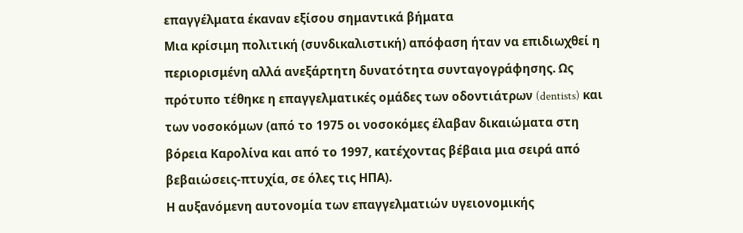επαγγέλματα έκαναν εξίσου σημαντικά βήματα
Μια κρίσιμη πολιτική (συνδικαλιστική) απόφαση ήταν να επιδιωχθεί η περιορισμένη αλλά ανεξάρτητη δυνατότητα συνταγογράφησης. Ως πρότυπο τέθηκε η επαγγελματικές ομάδες των οδοντιάτρων (dentists) και των νοσοκόμων (από το 1975 οι νοσοκόμες έλαβαν δικαιώματα στη βόρεια Καρολίνα και από το 1997, κατέχοντας βέβαια μια σειρά από βεβαιώσεις-πτυχία, σε όλες τις ΗΠΑ).
Η αυξανόμενη αυτονομία των επαγγελματιών υγειονομικής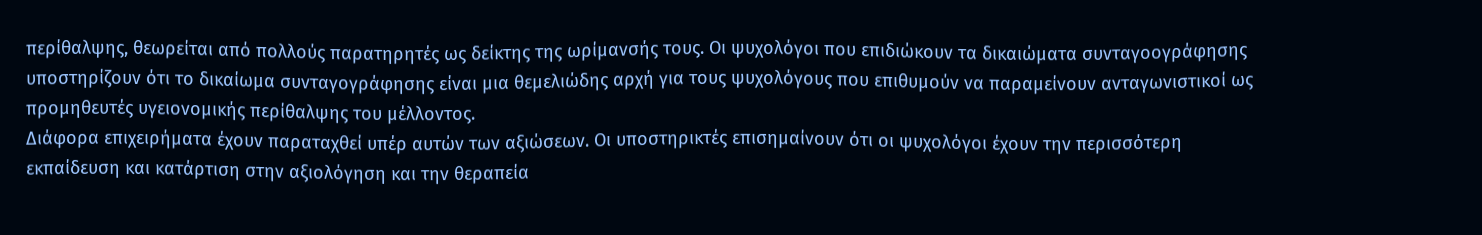περίθαλψης, θεωρείται από πολλούς παρατηρητές ως δείκτης της ωρίμανσής τους. Οι ψυχολόγοι που επιδιώκουν τα δικαιώματα συνταγοογράφησης υποστηρίζουν ότι το δικαίωμα συνταγογράφησης είναι μια θεμελιώδης αρχή για τους ψυχολόγους που επιθυμούν να παραμείνουν ανταγωνιστικοί ως προμηθευτές υγειονομικής περίθαλψης του μέλλοντος.
Διάφορα επιχειρήματα έχουν παραταχθεί υπέρ αυτών των αξιώσεων. Οι υποστηρικτές επισημαίνουν ότι οι ψυχολόγοι έχουν την περισσότερη εκπαίδευση και κατάρτιση στην αξιολόγηση και την θεραπεία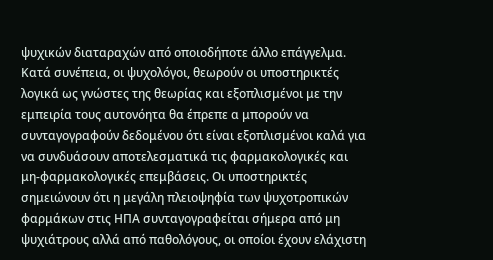ψυχικών διαταραχών από οποιοδήποτε άλλο επάγγελμα. Κατά συνέπεια, οι ψυχολόγοι, θεωρούν οι υποστηρικτές λογικά ως γνώστες της θεωρίας και εξοπλισμένοι με την εμπειρία τους αυτονόητα θα έπρεπε α μπορούν να συνταγογραφούν δεδομένου ότι είναι εξοπλισμένοι καλά για να συνδυάσουν αποτελεσματικά τις φαρμακολογικές και μη-φαρμακολογικές επεμβάσεις. Οι υποστηρικτές σημειώνουν ότι η μεγάλη πλειοψηφία των ψυχοτροπικών φαρμάκων στις ΗΠΑ συνταγογραφείται σήμερα από μη ψυχιάτρους αλλά από παθολόγους, οι οποίοι έχουν ελάχιστη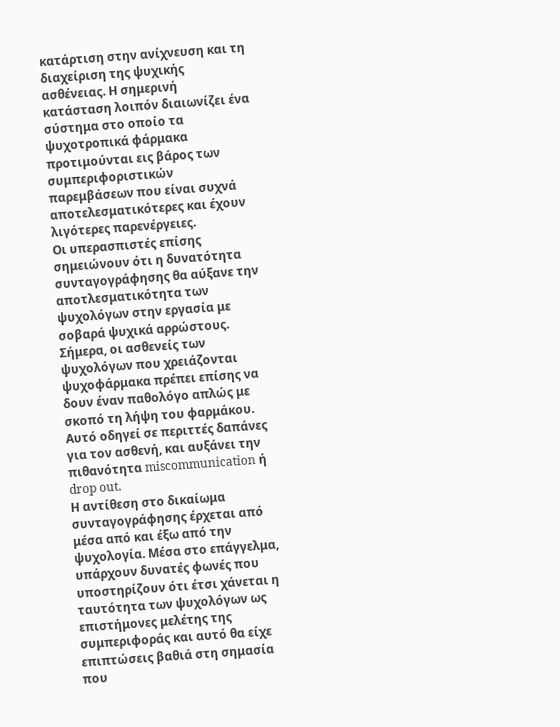κατάρτιση στην ανίχνευση και τη διαχείριση της ψυχικής ασθένειας. Η σημερινή κατάσταση λοιπόν διαιωνίζει ένα σύστημα στο οποίο τα ψυχοτροπικά φάρμακα προτιμούνται εις βάρος των συμπεριφοριστικών παρεμβάσεων που είναι συχνά αποτελεσματικότερες και έχουν λιγότερες παρενέργειες.
Οι υπερασπιστές επίσης σημειώνουν ότι η δυνατότητα συνταγογράφησης θα αύξανε την αποτλεσματικότητα των ψυχολόγων στην εργασία με σοβαρά ψυχικά αρρώστους. Σήμερα, οι ασθενείς των ψυχολόγων που χρειάζονται ψυχοφάρμακα πρέπει επίσης να δουν έναν παθολόγο απλώς με σκοπό τη λήψη του φαρμάκου. Αυτό οδηγεί σε περιττές δαπάνες για τον ασθενή, και αυξάνει την πιθανότητα miscommunication ή drop out.
Η αντίθεση στo δικαίωμα συνταγογράφησης έρχεται από μέσα από και έξω από την ψυχολογία. Μέσα στο επάγγελμα, υπάρχουν δυνατές φωνές που υποστηρίζουν ότι έτσι χάνεται η ταυτότητα των ψυχολόγων ως επιστήμονες μελέτης της συμπεριφοράς και αυτό θα είχε επιπτώσεις βαθιά στη σημασία που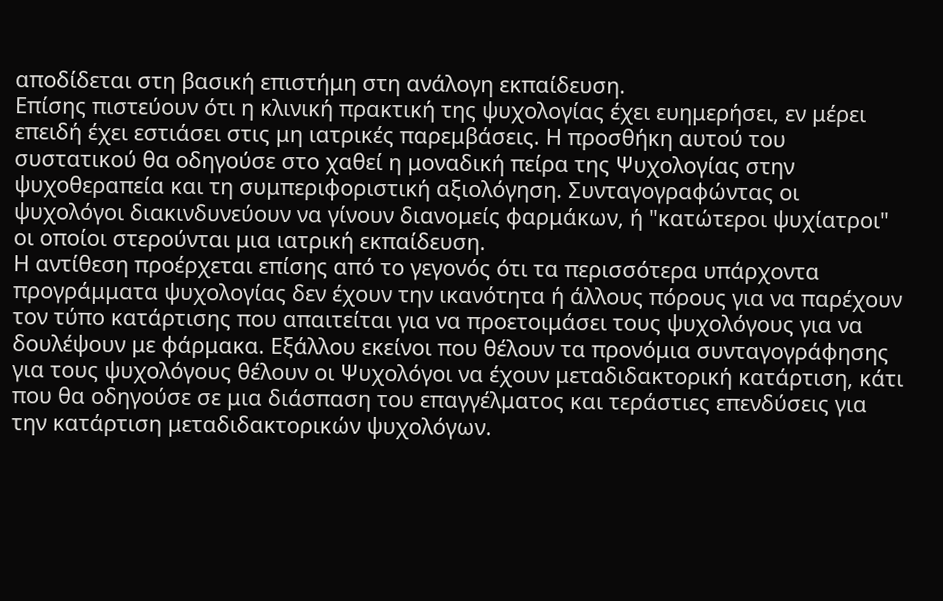αποδίδεται στη βασική επιστήμη στη ανάλογη εκπαίδευση.
Επίσης πιστεύουν ότι η κλινική πρακτική της ψυχολογίας έχει ευημερήσει, εν μέρει επειδή έχει εστιάσει στις μη ιατρικές παρεμβάσεις. Η προσθήκη αυτού του συστατικού θα οδηγούσε στο χαθεί η μοναδική πείρα της Ψυχολογίας στην ψυχοθεραπεία και τη συμπεριφοριστική αξιολόγηση. Συνταγογραφώντας οι ψυχολόγοι διακινδυνεύουν να γίνουν διανομείς φαρμάκων, ή "κατώτεροι ψυχίατροι" οι οποίοι στερούνται μια ιατρική εκπαίδευση.
Η αντίθεση προέρχεται επίσης από το γεγονός ότι τα περισσότερα υπάρχοντα προγράμματα ψυχολογίας δεν έχουν την ικανότητα ή άλλους πόρους για να παρέχουν τον τύπο κατάρτισης που απαιτείται για να προετοιμάσει τους ψυχολόγους για να δουλέψουν με φάρμακα. Εξάλλου εκείνοι που θέλουν τα προνόμια συνταγογράφησης για τους ψυχολόγους θέλουν οι Ψυχολόγοι να έχουν μεταδιδακτορική κατάρτιση, κάτι που θα οδηγούσε σε μια διάσπαση του επαγγέλματος και τεράστιες επενδύσεις για την κατάρτιση μεταδιδακτορικών ψυχολόγων.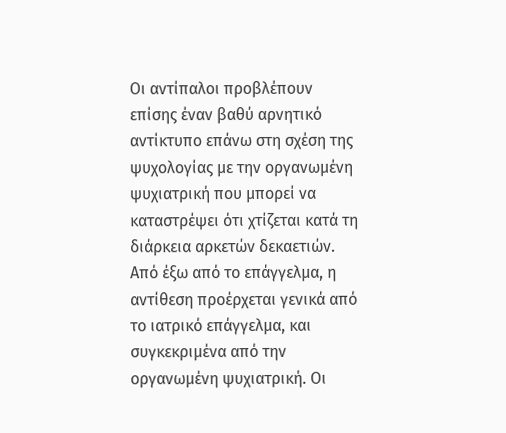Οι αντίπαλοι προβλέπουν επίσης έναν βαθύ αρνητικό αντίκτυπο επάνω στη σχέση της ψυχολογίας με την οργανωμένη ψυχιατρική που μπορεί να καταστρέψει ότι χτίζεται κατά τη διάρκεια αρκετών δεκαετιών.
Από έξω από το επάγγελμα, η αντίθεση προέρχεται γενικά από το ιατρικό επάγγελμα, και συγκεκριμένα από την οργανωμένη ψυχιατρική. Οι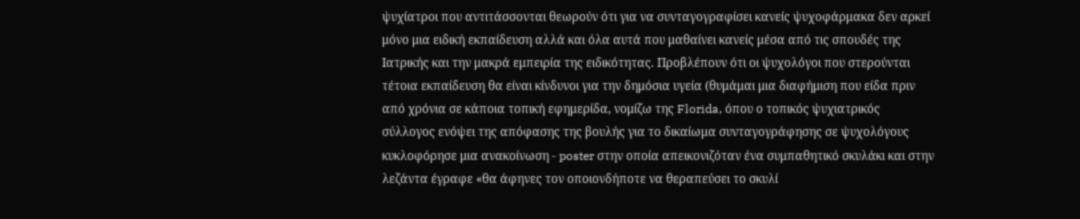ψυχίατροι που αντιτάσσονται θεωρούν ότι για να συνταγογραφίσει κανείς ψυχοφάρμακα δεν αρκεί μόνο μια ειδική εκπαίδευση αλλά και όλα αυτά που μαθαίνει κανείς μέσα από τις σπουδές της Ιατρικής και την μακρά εμπειρία της ειδικότητας. Προβλέπουν ότι οι ψυχολόγοι που στερούνται τέτοια εκπαίδευση θα είναι κίνδυνοι για την δημόσια υγεία (θυμάμαι μια διαφήμιση που είδα πριν από χρόνια σε κάποια τοπική εφημερίδα, νομίζω της Florida, όπου ο τοπικός ψυχιατρικός σύλλογος ενόψει της απόφασης της βουλής για το δικαίωμα συνταγογράφησης σε ψυχολόγους κυκλοφόρησε μια ανακοίνωση - poster στην οποία απεικονιζόταν ένα συμπαθητικό σκυλάκι και στην λεζάντα έγραφε «θα άφηνες τον οποιονδήποτε να θεραπεύσει το σκυλί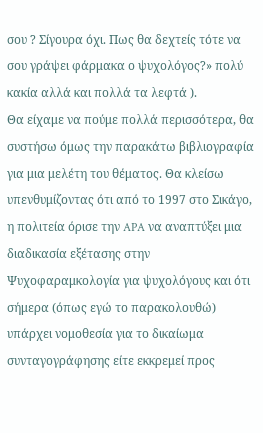σου ? Σίγουρα όχι. Πως θα δεχτείς τότε να σου γράψει φάρμακα ο ψυχολόγος?» πολύ κακία αλλά και πολλά τα λεφτά ).
Θα είχαμε να πούμε πολλά περισσότερα, θα συστήσω όμως την παρακάτω βιβλιογραφία για μια μελέτη του θέματος. Θα κλείσω υπενθυμίζοντας ότι από το 1997 στο Σικάγο, η πολιτεία όρισε την APA να αναπτύξει μια διαδικασία εξέτασης στην Ψυχοφαραμκολογία για ψυχολόγους και ότι σήμερα (όπως εγώ το παρακολουθώ) υπάρχει νομοθεσία για το δικαίωμα συνταγογράφησης είτε εκκρεμεί προς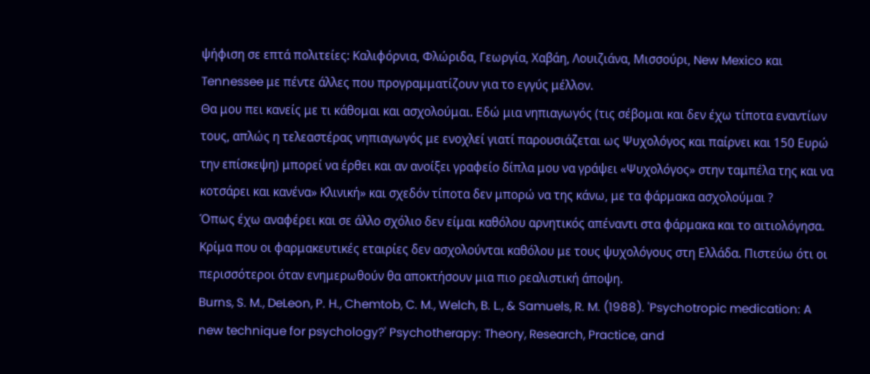ψήφιση σε επτά πολιτείες: Καλιφόρνια, Φλώριδα, Γεωργία, Χαβάη, Λουιζιάνα, Μισσούρι, New Mexico και Tennessee με πέντε άλλες που προγραμματίζουν για το εγγύς μέλλον.
Θα μου πει κανείς με τι κάθομαι και ασχολούμαι. Εδώ μια νηπιαγωγός (τις σέβομαι και δεν έχω τίποτα εναντίων τους, απλώς η τελεαστέρας νηπιαγωγός με ενοχλεί γιατί παρουσιάζεται ως Ψυχολόγος και παίρνει και 150 Ευρώ την επίσκεψη) μπορεί να έρθει και αν ανοίξει γραφείο δίπλα μου να γράψει «Ψυχολόγος» στην ταμπέλα της και να κοτσάρει και κανένα» Κλινική» και σχεδόν τίποτα δεν μπορώ να της κάνω, με τα φάρμακα ασχολούμαι ?
Όπως έχω αναφέρει και σε άλλο σχόλιο δεν είμαι καθόλου αρνητικός απέναντι στα φάρμακα και το αιτιολόγησα. Κρίμα που οι φαρμακευτικές εταιρίες δεν ασχολούνται καθόλου με τους ψυχολόγους στη Ελλάδα. Πιστεύω ότι οι περισσότεροι όταν ενημερωθούν θα αποκτήσουν μια πιο ρεαλιστική άποψη.
Burns, S. M., DeLeon, P. H., Chemtob, C. M., Welch, B. L., & Samuels, R. M. (1988). 'Psychotropic medication: A new technique for psychology?' Psychotherapy: Theory, Research, Practice, and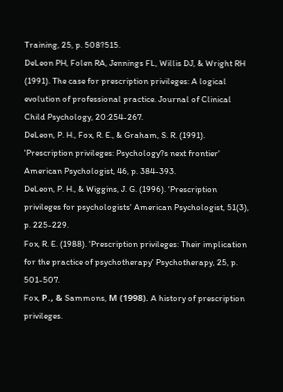Training, 25, p. 508?515.
DeLeon PH, Folen RA, Jennings FL, Willis DJ, & Wright RH (1991). The case for prescription privileges: A logical evolution of professional practice. Journal of Clinical Child Psychology, 20:254-267.
DeLeon, P. H., Fox, R. E., & Graham, S. R. (1991). 'Prescription privileges: Psychology?s next frontier' American Psychologist, 46, p. 384-393.
DeLeon, P. H., & Wiggins, J. G. (1996). 'Prescription privileges for psychologists' American Psychologist, 51(3), p. 225-229.
Fox, R. E. (1988). 'Prescription privileges: Their implication for the practice of psychotherapy' Psychotherapy, 25, p. 501-507.
Fox, Ρ., & Sammons, Μ (1998). A history of prescription privileges.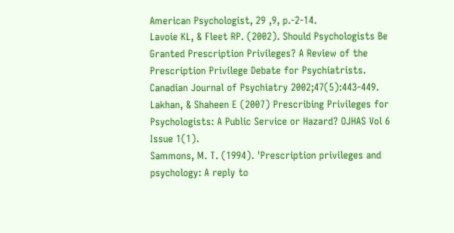American Psychologist, 29 ,9, p.-2-14.
Lavoie KL, & Fleet RP. (2002). Should Psychologists Be Granted Prescription Privileges? A Review of the Prescription Privilege Debate for Psychiatrists. Canadian Journal of Psychiatry 2002;47(5):443-449.
Lakhan, & Shaheen E (2007) Prescribing Privileges for Psychologists: A Public Service or Hazard? OJHAS Vol 6 Issue 1(1).
Sammons, M. T. (1994). 'Prescription privileges and psychology: A reply to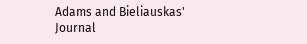Adams and Bieliauskas' Journal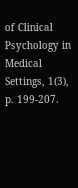of Clinical Psychology in Medical Settings, 1(3), p. 199-207.